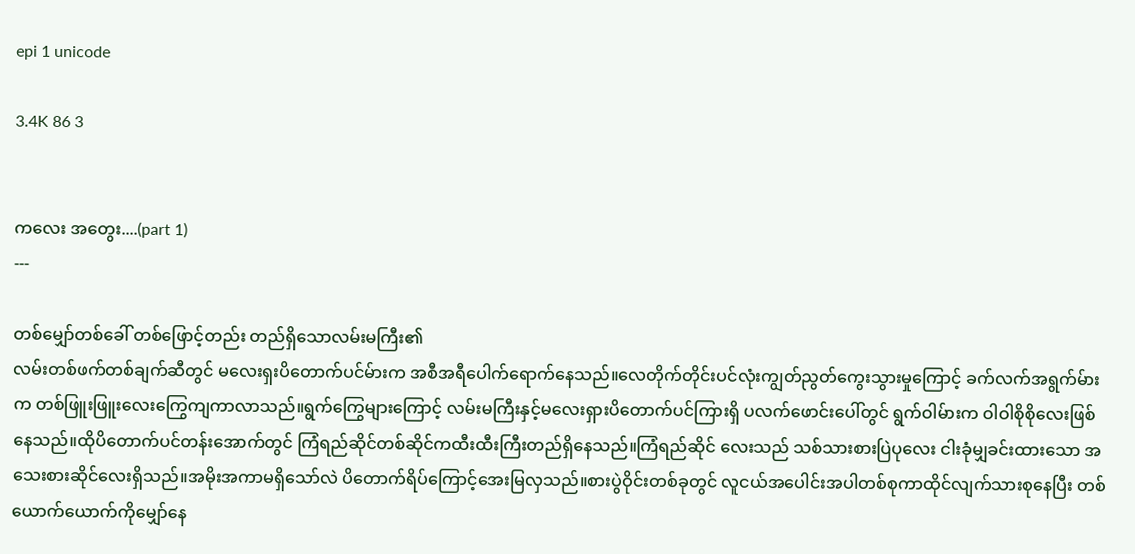epi 1 unicode

3.4K 86 3


ကလေး အတွေး....(part 1)
---

တစ်မျှော်တစ်ခေါ် တစ်ဖြောင့်တည်း တည်ရှိသောလမ်းမကြီး၏
လမ်းတစ်ဖက်တစ်ချက်ဆီတွင် မလေးရှးပိတောက်ပင်မ်ားက အစီအရီပေါက်ရောက်နေသည်။လေတိုက်တိုင်းပင်လုံးကျွတ်ညွတ်ကွေးသွားမှုကြောင့် ခက်လက်အရွက်မ်ားက တစ်ဖြူးဖြူးလေးကြွေကျကာလာသည်။ရွက်ကြွေများကြောင့် လမ်းမကြီးနှင့်မလေးရှားပိတောက်ပင်ကြားရှိ ပလက်ဖောင်းပေါ်တွင် ရွက်ဝါမ်ားက ဝါဝါစိုစိုလေးဖြစ်နေသည်။ထိုပိတောက်ပင်တန်းအောက်တွင် ကြံရည်ဆိုင်တစ်ဆိုင်ကထီးထီးကြီးတည်ရှိနေသည်။ကြံရည်ဆိုင် လေးသည် သစ်သားစားပြဲပုလေး ငါးခုံမျှခင်းထားသော အသေးစားဆိုင်လေးရှိသည်။အမိုးအကာမရှိသော်လဲ ပိတောက်ရိပ်ကြောင့်အေးမြလှသည်။စားပွဲဝိုင်းတစ်ခုတွင် လူငယ်အပေါင်းအပါတစ်စုကာထိုင်လျက်သားစုနေပြီး တစ်ယောက်ယောက်ကိုမျှော်နေ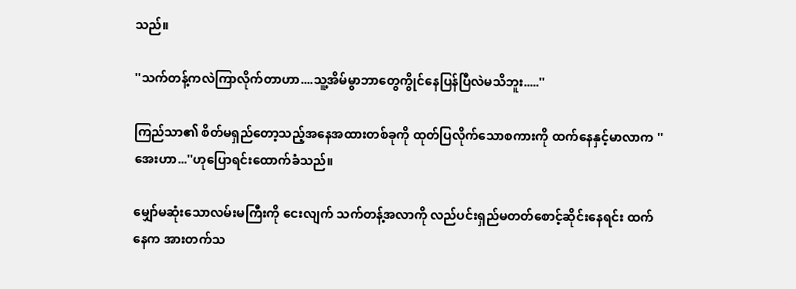သည်။

''သက်တန့်ကလဲကြာလိုက်တာဟာ....သူ့အိမ်မွာဘာတွေကွိုင်နေပြန်ပြီလဲမသိဘူး.....''

ကြည်သာ၏ စိတ်မရှည်တော့သည့်အနေအထားတစ်ခုကို ထုတ်ပြလိုက်သောစကားကို ထက်နေနှင့်မာလာက ''အေးဟာ...''ဟုပြောရင်းထောက်ခံသည်။

မျှော်မဆုံးသောလမ်းမကြီးကို ငေးလျက် သက်တန့်အလာကို လည်ပင်းရှည်မတတ်စောင့်ဆိုင်းနေရင်း ထက်နေက အားတက်သ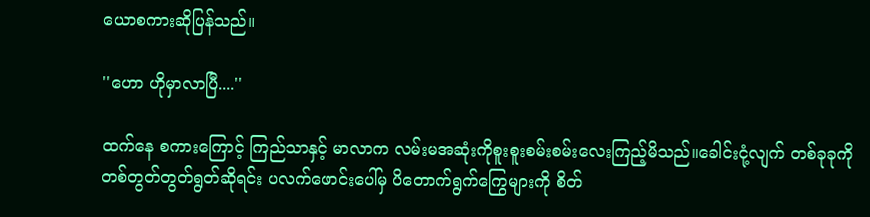ယောစကားဆိုပြန်သည်။

''ဟော ဟိုမှာလာပြီ....''

ထက်နေ စကားကြောင့် ကြည်သာနှင့် မာလာက လမ်းမအဆုံးကိုစူးစူးစမ်းစမ်းလေးကြည့်မိသည်။ခေါင်းငုံ့လျက် တစ်ခုခုကို တစ်တွတ်တွတ်ရွတ်ဆိုရင်း ပလက်ဖောင်းပေါ်မှ ပိတောက်ရွက်ကြွေများကို စိတ်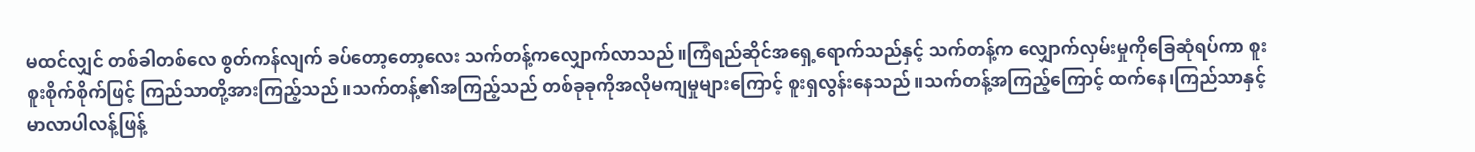မထင်လျှင် တစ်ခါတစ်လေ စွတ်ကန်လျက် ခပ်တော့တော့လေး သက်တန့်ကလျှောက်လာသည်။ကြံရည်ဆိုင်အရှေ့ရောက်သည်နှင့် သက်တန့်က လျှောက်လှမ်းမှုကိုခြေဆုံရပ်ကာ စူးစူးစိုက်စိုက်ဖြင့် ကြည်သာတို့အားကြည့်သည်။သက်တန့်၏အကြည့်သည် တစ်ခုခုကိုအလိုမကျမှုများကြောင့် စူးရှလွန်းနေသည်။သက်တန့်အကြည့်ကြောင့် ထက်နေ၊ကြည်သာနှင့် မာလာပါလန့်ဖြန့်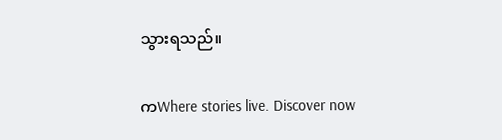သွားရသည်။

ကWhere stories live. Discover now